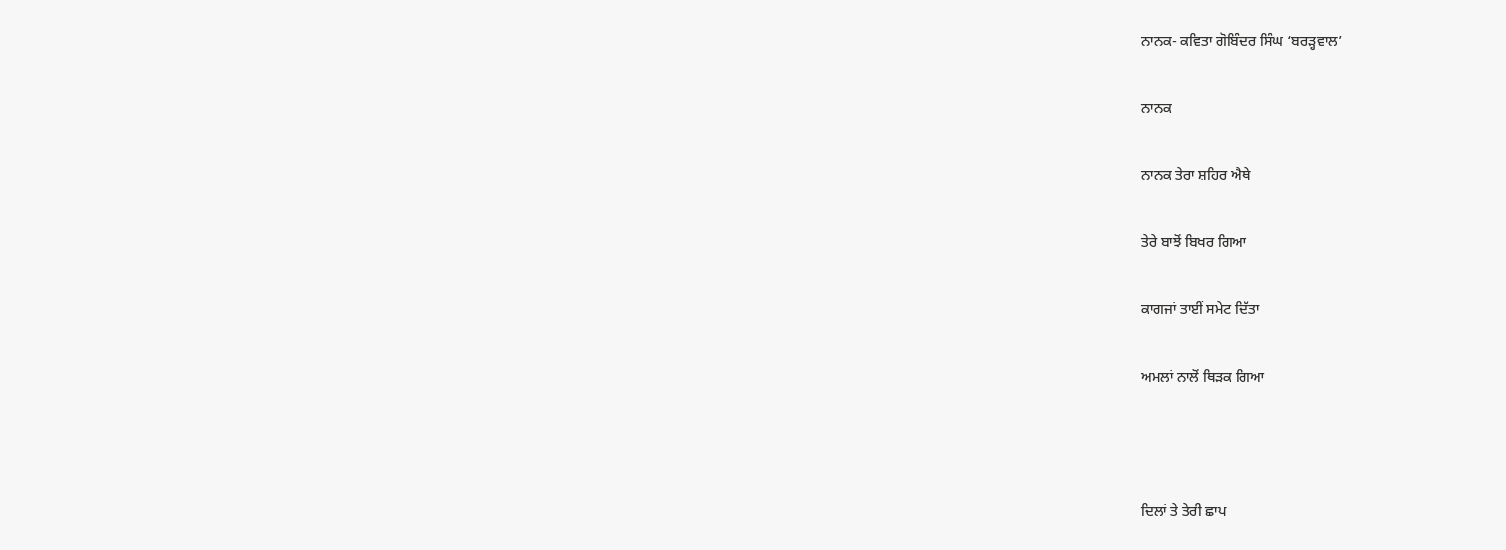ਨਾਨਕ- ਕਵਿਤਾ ਗੋਬਿੰਦਰ ਸਿੰਘ ‘ਬਰੜ੍ਹਵਾਲ’

ਨਾਨਕ

ਨਾਨਕ ਤੇਰਾ ਸ਼ਹਿਰ ਐਥੇ

ਤੇਰੇ ਬਾਝੋਂ ਬਿਖਰ ਗਿਆ

ਕਾਗਜਾਂ ਤਾਈਂ ਸਮੇਟ ਦਿੱਤਾ

ਅਮਲਾਂ ਨਾਲੋਂ ਥਿੜਕ ਗਿਆ



ਦਿਲਾਂ ਤੇ ਤੇਰੀ ਛਾਪ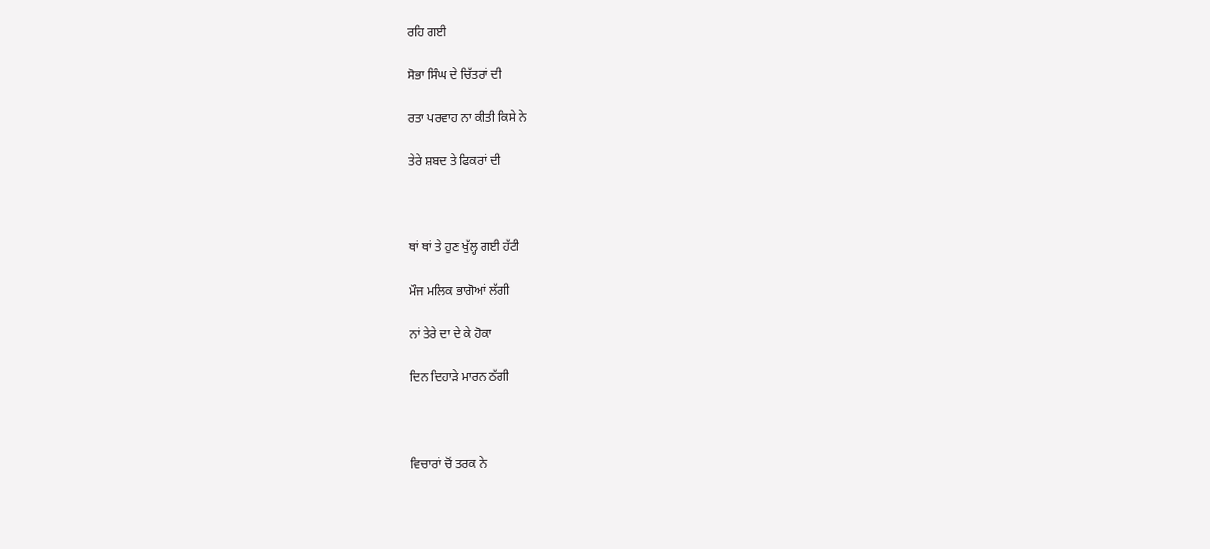ਰਹਿ ਗਈ

ਸੋਭਾ ਸਿੰਘ ਦੇ ਚਿੱਤਰਾਂ ਦੀ

ਰਤਾ ਪਰਵਾਹ ਨਾ ਕੀਤੀ ਕਿਸੇ ਨੇ

ਤੇਰੇ ਸ਼ਬਦ ਤੇ ਫਿਕਰਾਂ ਦੀ



ਥਾਂ ਥਾਂ ਤੇ ਹੁਣ ਖੁੱਲ੍ਹ ਗਈ ਹੱਟੀ

ਮੌਜ ਮਲਿਕ ਭਾਗੋਆਂ ਲੱਗੀ

ਨਾਂ ਤੇਰੇ ਦਾ ਦੇ ਕੇ ਹੋਕਾ

ਦਿਨ ਦਿਹਾੜੇ ਮਾਰਨ ਠੱਗੀ



ਵਿਚਾਰਾਂ ਚੋਂ ਤਰਕ ਨੇ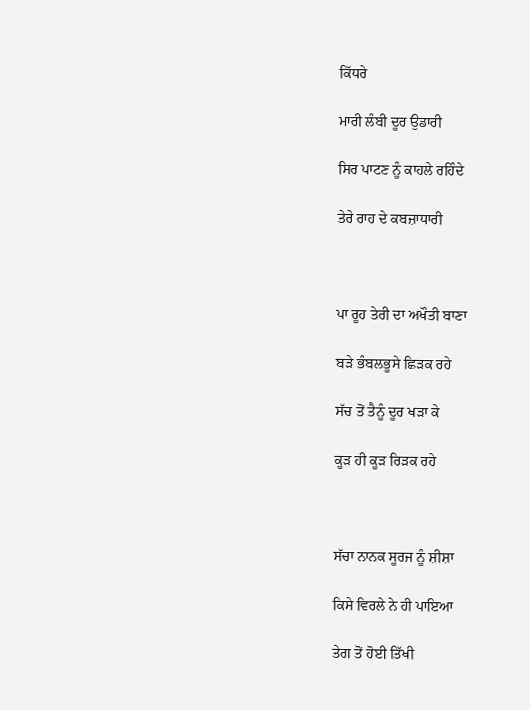ਕਿੱਧਰੇ

ਮਾਰੀ ਲੰਬੀ ਦੂਰ ਉਡਾਰੀ

ਸਿਰ ਪਾਟਣ ਨੂੰ ਕਾਹਲੇ ਰਹਿੰਦੇ

ਤੇਰੇ ਰਾਹ ਦੇ ਕਬਜ਼ਾਧਾਰੀ



ਪਾ ਰੂਹ ਤੇਰੀ ਦਾ ਅਖੌਤੀ ਬਾਣਾ

ਬੜੇ ਭੰਬਲਭੂਸੇ ਛਿੜਕ ਰਹੇ

ਸੱਚ ਤੋਂ ਤੈਨੂੰ ਦੂਰ ਖੜਾ ਕੇ

ਕੂੜ ਹੀ ਕੂੜ ਰਿੜਕ ਰਹੇ



ਸੱਚਾ ਨਾਨਕ ਸੂਰਜ ਨੂੰ ਸ਼ੀਸ਼ਾ

ਕਿਸੇ ਵਿਰਲੇ ਨੇ ਹੀ ਪਾਇਆ

ਤੇਗ ਤੋਂ ਹੋਈ ਤਿੱਖੀ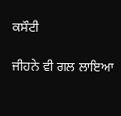ਕਸੌਟੀ

ਜੀਹਨੇ ਵੀ ਗਲ ਲਾਇਆ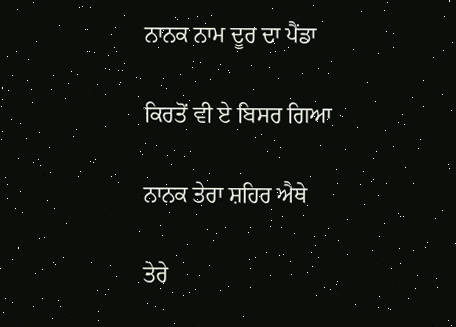ਨਾਨਕ ਨਾਮ ਦੂਰ ਦਾ ਪੈਂਡਾ

ਕਿਰਤੋਂ ਵੀ ਏ ਬਿਸਰ ਗਿਆ

ਨਾਨਕ ਤੇਰਾ ਸ਼ਹਿਰ ਐਥੇ

ਤੇਰੇ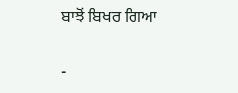ਬਾਝੋਂ ਬਿਖਰ ਗਿਆ

-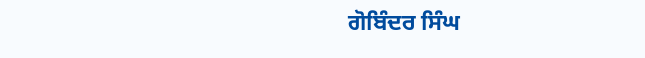ਗੋਬਿੰਦਰ ਸਿੰਘ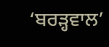‘ਬਰੜ੍ਹਵਾਲ’